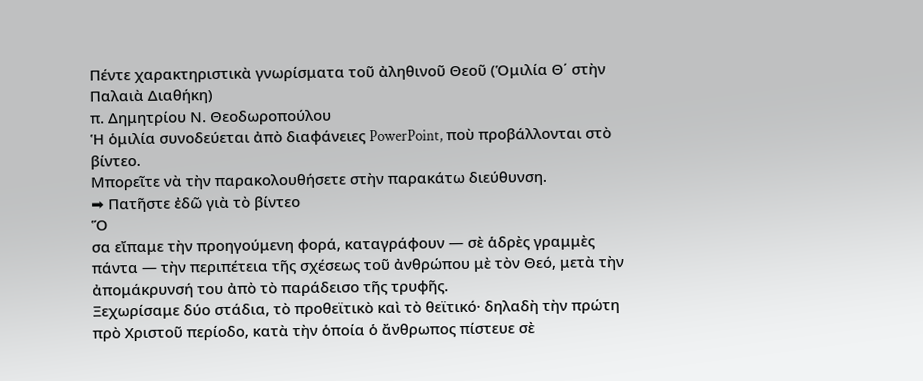Πέντε χαρακτηριστικὰ γνωρίσματα τοῦ ἀληθινοῦ Θεοῦ (Ὁμιλία Θ΄ στὴν Παλαιὰ Διαθήκη)
π. Δημητρίου Ν. Θεοδωροπούλου
Ἡ ὁμιλία συνοδεύεται ἀπὸ διαφάνειες PowerPoint, ποὺ προβάλλονται στὸ βίντεο.
Μπορεῖτε νὰ τὴν παρακολουθήσετε στὴν παρακάτω διεύθυνση.
➡ Πατῆστε ἐδῶ γιὰ τὸ βίντεο
Ὅ
σα εἴπαμε τὴν προηγούμενη φορά, καταγράφουν — σὲ ἁδρὲς γραμμὲς πάντα — τὴν περιπέτεια τῆς σχέσεως τοῦ ἀνθρώπου μὲ τὸν Θεό, μετὰ τὴν ἀπομάκρυνσή του ἀπὸ τὸ παράδεισο τῆς τρυφῆς.
Ξεχωρίσαμε δύο στάδια, τὸ προθεϊτικὸ καὶ τὸ θεϊτικό· δηλαδὴ τὴν πρώτη πρὸ Χριστοῦ περίοδο, κατὰ τὴν ὁποία ὁ ἄνθρωπος πίστευε σὲ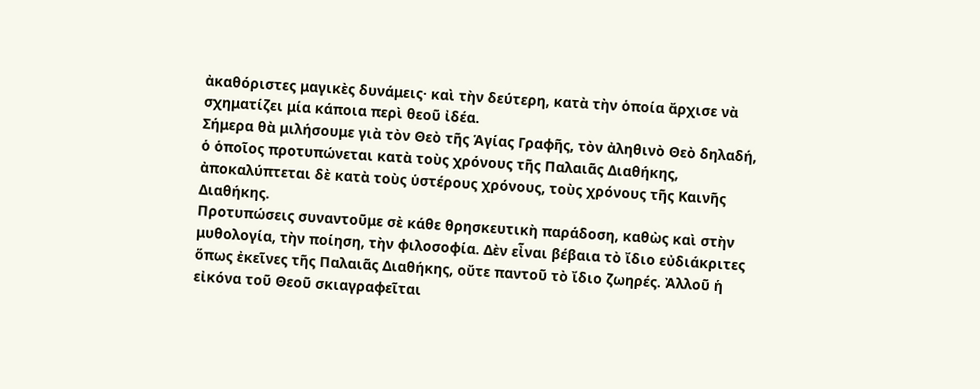ἀκαθόριστες μαγικὲς δυνάμεις· καὶ τὴν δεύτερη, κατὰ τὴν ὁποία ἄρχισε νὰ σχηματίζει μία κάποια περὶ θεοῦ ἰδέα.
Σήμερα θὰ μιλήσουμε γιὰ τὸν Θεὸ τῆς Ἁγίας Γραφῆς, τὸν ἀληθινὸ Θεὸ δηλαδή, ὁ ὁποῖος προτυπώνεται κατὰ τοὺς χρόνους τῆς Παλαιᾶς Διαθήκης, ἀποκαλύπτεται δὲ κατὰ τοὺς ὑστέρους χρόνους, τοὺς χρόνους τῆς Καινῆς Διαθήκης.
Προτυπώσεις συναντοῦμε σὲ κάθε θρησκευτικὴ παράδοση, καθὼς καὶ στὴν μυθολογία, τὴν ποίηση, τὴν φιλοσοφία. Δὲν εἶναι βέβαια τὸ ἴδιο εὐδιάκριτες ὅπως ἐκεῖνες τῆς Παλαιᾶς Διαθήκης, οὔτε παντοῦ τὸ ἴδιο ζωηρές. Ἀλλοῦ ἡ εἰκόνα τοῦ Θεοῦ σκιαγραφεῖται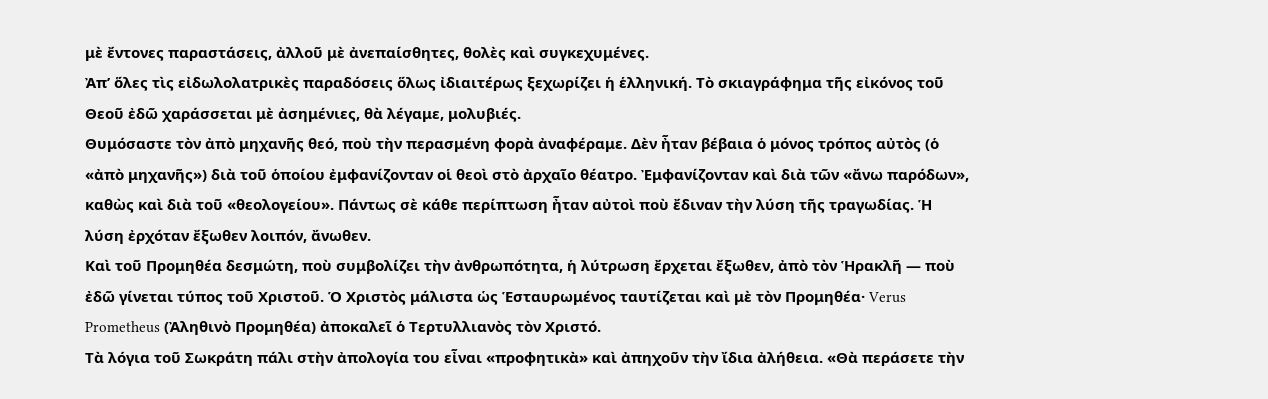μὲ ἔντονες παραστάσεις, ἀλλοῦ μὲ ἀνεπαίσθητες, θολὲς καὶ συγκεχυμένες.
Ἀπ’ ὅλες τὶς εἰδωλολατρικὲς παραδόσεις ὅλως ἰδιαιτέρως ξεχωρίζει ἡ ἑλληνική. Τὸ σκιαγράφημα τῆς εἰκόνος τοῦ Θεοῦ ἐδῶ χαράσσεται μὲ ἀσημένιες, θὰ λέγαμε, μολυβιές.
Θυμόσαστε τὸν ἀπὸ μηχανῆς θεό, ποὺ τὴν περασμένη φορὰ ἀναφέραμε. Δὲν ἦταν βέβαια ὁ μόνος τρόπος αὐτὸς (ὁ «ἀπὸ μηχανῆς») διὰ τοῦ ὁποίου ἐμφανίζονταν οἱ θεοὶ στὸ ἀρχαῖο θέατρο. Ἐμφανίζονταν καὶ διὰ τῶν «ἄνω παρόδων», καθὼς καὶ διὰ τοῦ «θεολογείου». Πάντως σὲ κάθε περίπτωση ἦταν αὐτοὶ ποὺ ἔδιναν τὴν λύση τῆς τραγωδίας. Ἡ λύση ἐρχόταν ἔξωθεν λοιπόν, ἄνωθεν.
Καὶ τοῦ Προμηθέα δεσμώτη, ποὺ συμβολίζει τὴν ἀνθρωπότητα, ἡ λύτρωση ἔρχεται ἔξωθεν, ἀπὸ τὸν Ἡρακλῆ — ποὺ ἐδῶ γίνεται τύπος τοῦ Χριστοῦ. Ὁ Χριστὸς μάλιστα ὡς Ἑσταυρωμένος ταυτίζεται καὶ μὲ τὸν Προμηθέα· Verus Prometheus (Ἀληθινὸ Προμηθέα) ἀποκαλεῖ ὁ Τερτυλλιανὸς τὸν Χριστό.
Τὰ λόγια τοῦ Σωκράτη πάλι στὴν ἀπολογία του εἶναι «προφητικὰ» καὶ ἀπηχοῦν τὴν ἴδια ἀλήθεια. «Θὰ περάσετε τὴν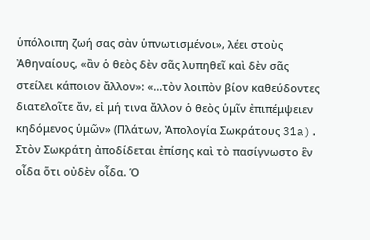ὑπόλοιπη ζωή σας σὰν ὑπνωτισμένοι», λέει στοὺς Ἀθηναίους, «ἂν ὁ θεὸς δὲν σᾶς λυπηθεῖ καὶ δὲν σᾶς στείλει κάποιον ἄλλον»: «...τὸν λοιπὸν βίον καθεύδοντες διατελοῖτε ἄν, εἰ μή τινα ἄλλον ὁ θεὸς ὑμῖν ἐπιπέμψειεν κηδόμενος ὑμῶν» (Πλάτων, Ἀπολογία Σωκράτους 31a).
Στὸν Σωκράτη ἀποδίδεται ἐπίσης καὶ τὸ πασίγνωστο ἓν οἶδα ὅτι οὐδὲν οἶδα. Ὁ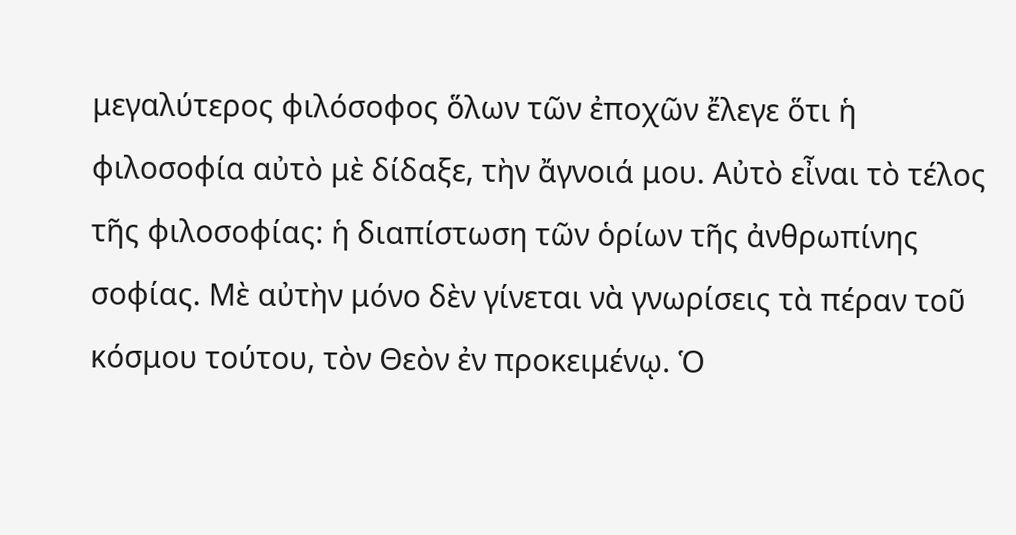μεγαλύτερος φιλόσοφος ὅλων τῶν ἐποχῶν ἔλεγε ὅτι ἡ φιλοσοφία αὐτὸ μὲ δίδαξε, τὴν ἄγνοιά μου. Αὐτὸ εἶναι τὸ τέλος τῆς φιλοσοφίας: ἡ διαπίστωση τῶν ὁρίων τῆς ἀνθρωπίνης σοφίας. Μὲ αὐτὴν μόνο δὲν γίνεται νὰ γνωρίσεις τὰ πέραν τοῦ κόσμου τούτου, τὸν Θεὸν ἐν προκειμένῳ. Ὁ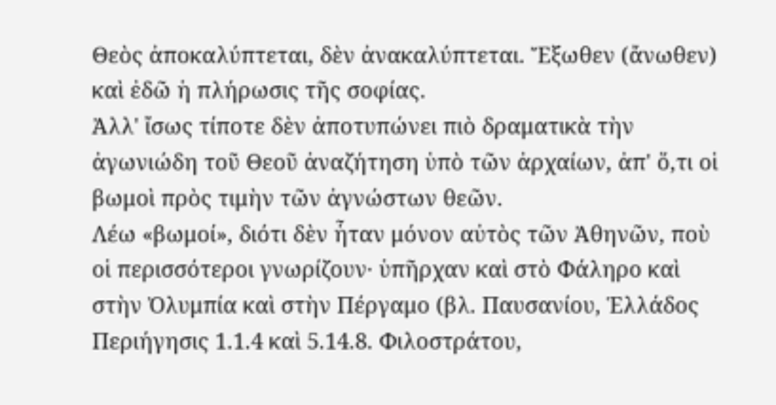Θεὸς ἀποκαλύπτεται, δὲν ἀνακαλύπτεται. Ἔξωθεν (ἄνωθεν) καὶ ἐδῶ ἡ πλήρωσις τῆς σοφίας.
Ἀλλ' ἴσως τίποτε δὲν ἀποτυπώνει πιὸ δραματικὰ τὴν ἀγωνιώδη τοῦ Θεοῦ ἀναζήτηση ὑπὸ τῶν ἀρχαίων, ἀπ' ὅ,τι οἱ βωμοὶ πρὸς τιμὴν τῶν ἀγνώστων θεῶν.
Λέω «βωμοί», διότι δὲν ἦταν μόνον αὐτὸς τῶν Ἀθηνῶν, ποὺ οἱ περισσότεροι γνωρίζουν· ὑπῆρχαν καὶ στὸ Φάληρο καὶ στὴν Ὀλυμπία καὶ στὴν Πέργαμο (βλ. Παυσανίου, Ἑλλάδος Περιήγησις 1.1.4 καὶ 5.14.8. Φιλοστράτου,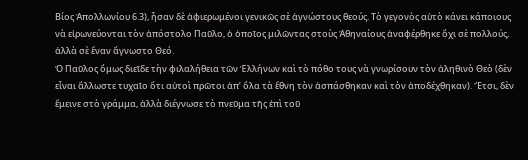Βίος Ἀπολλωνίου 6.3), ἦσαν δὲ ἀφιερωμένοι γενικῶς σὲ ἀγνώστους θεούς. Τὸ γεγονὸς αὐτὸ κάνει κάποιους νὰ εἰρωνεύονται τὸν ἀπόστολο Παῦλο, ὁ ὁποῖος μιλῶντας στοὺς Ἀθηναίους ἀναφέρθηκε ὄχι σὲ πολλούς, ἀλλὰ σὲ ἕναν ἄγνωστο Θεό.
Ὁ Παῦλος ὅμως διεῖδε τὴν φιλαλήθεια τῶν Ἑλλήνων καὶ τὸ πόθο τους νὰ γνωρίσουν τὸν ἀληθινὸ Θεὸ (δὲν εἶναι ἄλλωστε τυχαῖο ὅτι αὐτοὶ πρῶτοι ἀπ’ ὅλα τὰ ἔθνη τὸν ἀσπάσθηκαν καὶ τὸν ἀποδέχθηκαν). Ἔτσι, δὲν ἔμεινε στὸ γράμμα, ἀλλὰ διέγνωσε τὸ πνεῦμα τῆς ἐπὶ τοῦ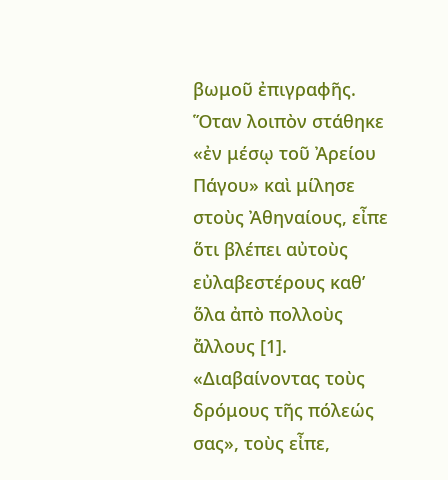βωμοῦ ἐπιγραφῆς.
Ὅταν λοιπὸν στάθηκε «ἐν μέσῳ τοῦ Ἀρείου Πάγου» καὶ μίλησε στοὺς Ἀθηναίους, εἶπε ὅτι βλέπει αὐτοὺς εὐλαβεστέρους καθ’ ὅλα ἀπὸ πολλοὺς ἄλλους [1]. «Διαβαίνοντας τοὺς δρόμους τῆς πόλεώς σας», τοὺς εἶπε,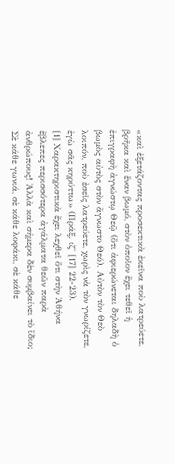«καὶ ἐξετάζοντας προσεκτικὰ ἐκεῖνα ποὺ λατρεύετε, βρῆκα καὶ ἕναν βωμό, στὸν ὁποῖον ἔχει τεθεῖ ἡ ἐπιγραφὴ ἀγνώστῳ Θεῷ (ὅτι ἀφιερώνεται δηλαδὴ ὁ βωμὸς αὐτὸς στὸν ἄγνωστο Θεό). Αὐτὸν τὸν Θεὸ λοιπόν, ποὺ ἐσεῖς λατρεύετε, χωρὶς νὰ τὸν γνωρίζετε, ἐγὼ σᾶς κηρύττω» (Πράξ. ιζ΄ [17] 22-23).
[1] Χαρακτηριστικὰ ἔχει λεχθεῖ ὅτι στὴν Ἀθήνα ἔβλεπες περισσότερα ἀγάλματα θεῶν παρὰ ἀνθρώπους! Ἀλλὰ καὶ σήμερα δὲν συμβαίνει τὸ ἴδιο; Σὲ κάθε γωνιά, σὲ κάθε λοφάκι, σὲ κάθε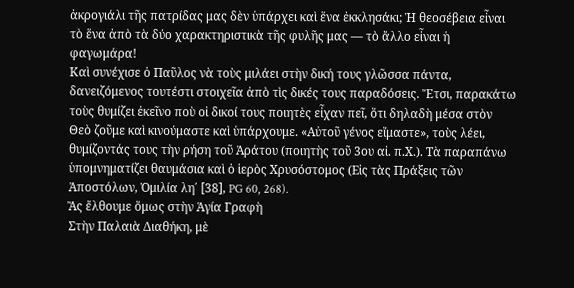ἀκρογιάλι τῆς πατρίδας μας δὲν ὑπάρχει καὶ ἕνα ἐκκλησάκι; Ἡ θεοσέβεια εἶναι τὸ ἕνα ἀπὸ τὰ δύο χαρακτηριστικὰ τῆς φυλῆς μας — τὸ ἄλλο εἶναι ἡ φαγωμάρα!
Καὶ συνέχισε ὁ Παῦλος νὰ τοὺς μιλάει στὴν δική τους γλῶσσα πάντα, δανειζόμενος τουτέστι στοιχεῖα ἀπὸ τὶς δικές τους παραδόσεις. Ἔτσι, παρακάτω τοὺς θυμίζει ἐκεῖνο ποὺ οἱ δικοί τους ποιητὲς εἶχαν πεῖ, ὅτι δηλαδὴ μέσα στὸν Θεὸ ζοῦμε καὶ κινούμαστε καὶ ὑπάρχουμε. «Αὐτοῦ γένος εἴμαστε», τοὺς λέει, θυμίζοντάς τους τὴν ρήση τοῦ Ἀράτου (ποιητὴς τοῦ 3ου αἰ. π.Χ.). Τὰ παραπάνω ὑπομνηματίζει θαυμάσια καὶ ὁ ἱερὸς Χρυσόστομος (Εἰς τὰς Πράξεις τῶν Ἀποστόλων, Ὁμιλία λη΄ [38], PG 60, 268).
Ἂς ἔλθουμε ὅμως στὴν Ἁγία Γραφὴ
Στὴν Παλαιὰ Διαθήκη, μὲ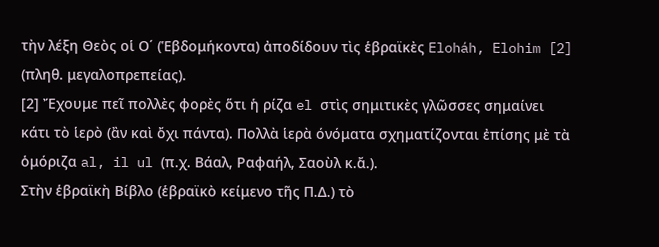τὴν λέξη Θεὸς οἱ Ο΄ (Ἑβδομήκοντα) ἀποδίδουν τὶς ἑβραϊκὲς Eloháh, Elohim [2] (πληθ. μεγαλοπρεπείας).
[2] Ἔχουμε πεῖ πολλὲς φορὲς ὅτι ἡ ρίζα el στὶς σημιτικὲς γλῶσσες σημαίνει κάτι τὸ ἱερὸ (ἂν καὶ ὄχι πάντα). Πολλὰ ἱερὰ όνόματα σχηματίζονται ἐπίσης μὲ τὰ ὁμόριζα al, il ul (π.χ. Βάαλ, Ραφαήλ, Σαοὺλ κ.ἄ.).
Στὴν ἑβραϊκὴ Βίβλο (ἑβραϊκὸ κείμενο τῆς Π.Δ.) τὸ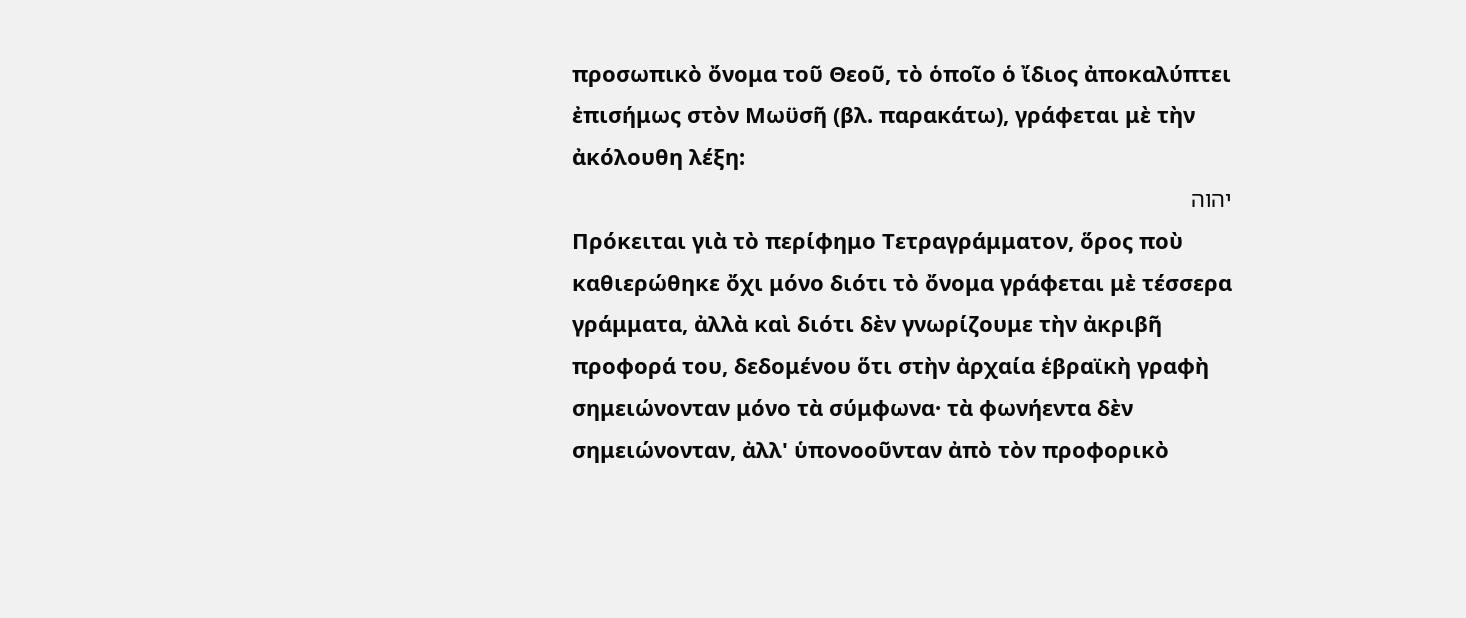προσωπικὸ ὄνομα τοῦ Θεοῦ, τὸ ὁποῖο ὁ ἴδιος ἀποκαλύπτει ἐπισήμως στὸν Μωϋσῆ (βλ. παρακάτω), γράφεται μὲ τὴν ἀκόλουθη λέξη:
יהוה
Πρόκειται γιὰ τὸ περίφημο Τετραγράμματον, ὅρος ποὺ καθιερώθηκε ὄχι μόνο διότι τὸ ὄνομα γράφεται μὲ τέσσερα γράμματα, ἀλλὰ καὶ διότι δὲν γνωρίζουμε τὴν ἀκριβῆ προφορά του, δεδομένου ὅτι στὴν ἀρχαία ἑβραϊκὴ γραφὴ σημειώνονταν μόνο τὰ σύμφωνα· τὰ φωνήεντα δὲν σημειώνονταν, ἀλλ' ὑπονοοῦνταν ἀπὸ τὸν προφορικὸ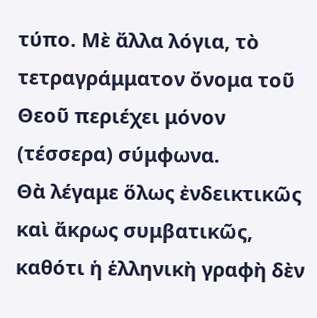τύπο. Μὲ ἄλλα λόγια, τὸ τετραγράμματον ὄνομα τοῦ Θεοῦ περιέχει μόνον (τέσσερα) σύμφωνα.
Θὰ λέγαμε ὅλως ἐνδεικτικῶς καὶ ἄκρως συμβατικῶς, καθότι ἡ ἑλληνικὴ γραφὴ δὲν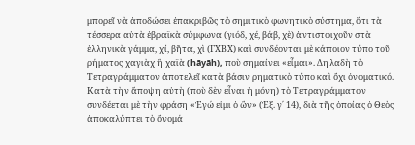μπορεῖ νὰ ἀποδώσει ἐπακριβῶς τὸ σημιτικὸ φωνητικὸ σύστημα, ὅτι τὰ τέσσερα αὐτὰ ἑβραϊκὰ σύμφωνα (γιόδ, χέ, βάβ, χὲ) ἀντιστοιχοῦν στὰ ἑλληνικὰ γάμμα, χί, βῆτα, χὶ (ΓΧΒΧ) καὶ συνδέονται μὲ κάποιον τύπο τοῦ ρήματος χαγιὰχ ἢ χαϊὰ (hāyāh), ποὺ σημαίνει «εἶμαι». Δηλαδὴ τὸ Τετραγράμματον ἀποτελεῖ κατὰ βάσιν ρηματικὸ τύπο καὶ ὄχι ὀνοματικό.
Κατὰ τὴν ἄποψη αὐτὴ (ποὺ δὲν εἶναι ἡ μόνη) τὸ Τετραγράμματον συνδέεται μὲ τὴν φράση «Ἐγώ εἰμι ὁ ὢν» (Ἐξ. γ΄ 14), διὰ τῆς ὁποίας ὁ Θεὸς ἀποκαλύπτει τὸ ὄνομά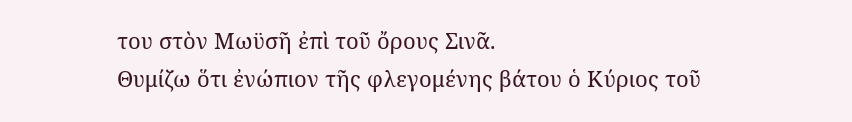του στὸν Μωϋσῆ ἐπὶ τοῦ ὄρους Σινᾶ.
Θυμίζω ὅτι ἐνώπιον τῆς φλεγομένης βάτου ὁ Κύριος τοῦ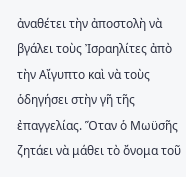ἀναθέτει τὴν ἀποστολὴ νὰ βγάλει τοὺς Ἰσραηλίτες ἀπὸ τὴν Αἴγυπτο καὶ νὰ τοὺς ὁδηγήσει στὴν γῆ τῆς ἐπαγγελίας. Ὅταν ὁ Μωϋσῆς ζητάει νὰ μάθει τὸ ὄνομα τοῦ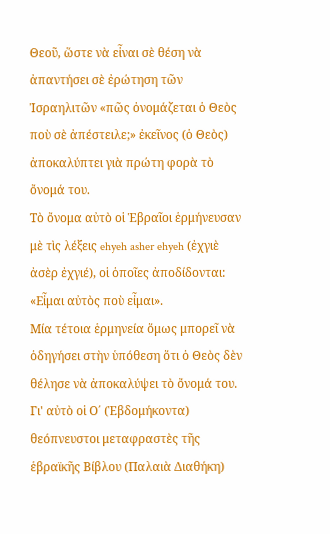Θεοῦ, ὥστε νὰ εἶναι σὲ θέση νὰ ἀπαντήσει σὲ ἐρώτηση τῶν Ἰσραηλιτῶν «πῶς ὀνομάζεται ὁ Θεὸς ποὺ σὲ ἀπέστειλε;» ἐκεῖνος (ὁ Θεὸς) ἀποκαλύπτει γιὰ πρώτη φορὰ τὸ ὄνομά του.
Τὸ ὄνομα αὐτὸ οἱ Ἑβραῖοι ἑρμήνευσαν μὲ τὶς λέξεις ehyeh asher ehyeh (ἐχγιὲ ἀσὲρ ἐχγιέ), οἱ ὁποῖες ἀποδίδονται: «Εἶμαι αὐτὸς ποὺ εἶμαι».
Μία τέτοια ἑρμηνεία ὅμως μπορεῖ νὰ ὁδηγήσει στὴν ὑπόθεση ὅτι ὁ Θεὸς δὲν θέλησε νὰ ἀποκαλύψει τὸ ὄνομά του.
Γι' αὐτὸ οἱ Ο΄ (Ἑβδομήκοντα) θεόπνευστοι μεταφραστὲς τῆς ἑβραϊκῆς Βίβλου (Παλαιὰ Διαθήκη)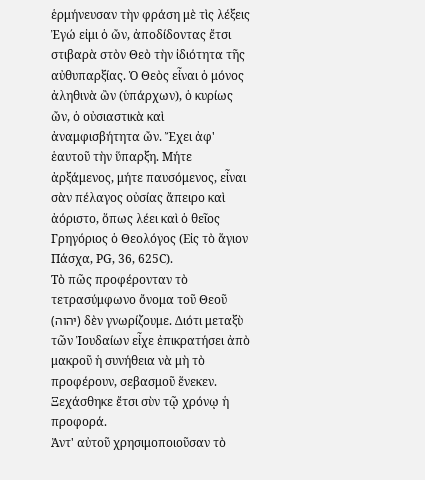ἑρμήνευσαν τὴν φράση μὲ τὶς λέξεις Ἐγώ εἰμι ὁ ὤν, ἀποδίδοντας ἔτσι στιβαρὰ στὸν Θεὸ τὴν ἰδιότητα τῆς αὐθυπαρξίας. Ὁ Θεὸς εἶναι ὁ μόνος ἀληθινὰ ὢν (ὑπάρχων), ὁ κυρίως ὤν, ὁ οὐσιαστικὰ καὶ ἀναμφισβήτητα ὤν. Ἔχει ἀφ' ἑαυτοῦ τὴν ὕπαρξη. Μήτε ἀρξάμενος, μήτε παυσόμενος, εἶναι σὰν πέλαγος οὐσίας ἄπειρο καὶ ἀόριστο, ὅπως λέει καὶ ὁ θεῖος Γρηγόριος ὁ Θεολόγος (Εἰς τὸ ἅγιον Πάσχα, PG, 36, 625C).
Τὸ πῶς προφέρονταν τὸ τετρασύμφωνο ὄνομα τοῦ Θεοῦ (יהוה) δὲν γνωρίζουμε. Διότι μεταξὺ τῶν Ἰουδαίων εἶχε ἐπικρατήσει ἀπὸ μακροῦ ἡ συνήθεια νὰ μὴ τὸ προφέρουν, σεβασμοῦ ἕνεκεν. Ξεχάσθηκε ἔτσι σὺν τῷ χρόνῳ ἡ προφορά.
Ἀντ' αὐτοῦ χρησιμοποιοῦσαν τὸ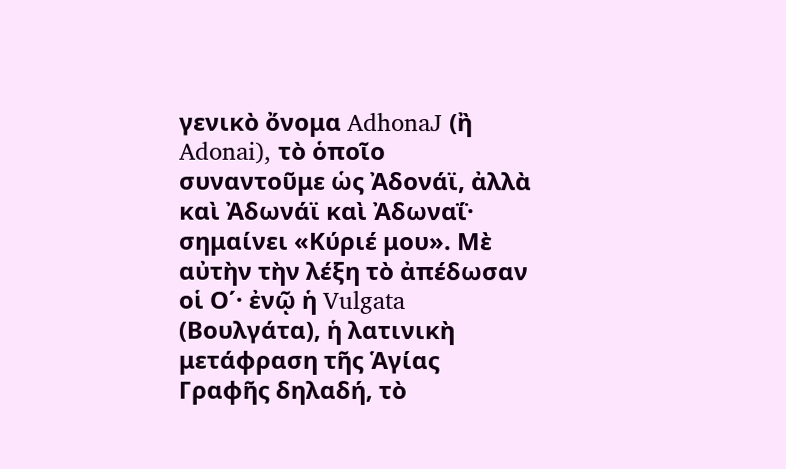γενικὸ ὄνομα AdhonaJ (ἢ Adonai), τὸ ὁποῖο συναντοῦμε ὡς Ἀδονάϊ, ἀλλὰ καὶ Ἀδωνάϊ καὶ Ἀδωναΐ· σημαίνει «Κύριέ μου». Μὲ αὐτὴν τὴν λέξη τὸ ἀπέδωσαν οἱ Ο΄· ἐνῷ ἡ Vulgata (Βουλγάτα), ἡ λατινικὴ μετάφραση τῆς Ἁγίας Γραφῆς δηλαδή, τὸ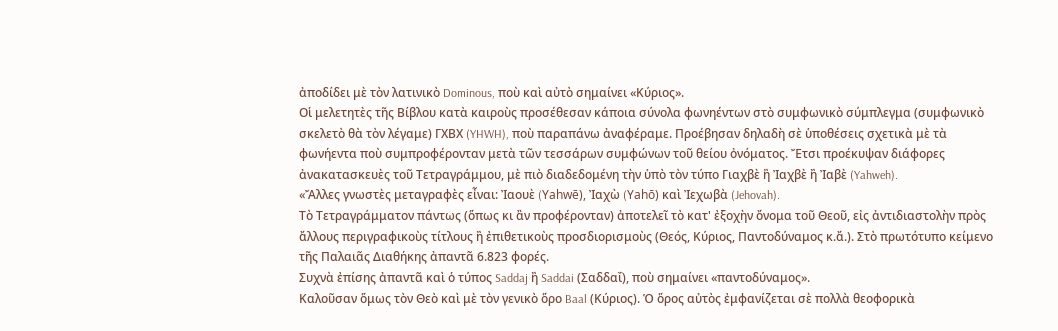ἀποδίδει μὲ τὸν λατινικὸ Dominous, ποὺ καὶ αὐτὸ σημαίνει «Κύριος».
Οἱ μελετητὲς τῆς Βίβλου κατὰ καιροὺς προσέθεσαν κάποια σύνολα φωνηέντων στὸ συμφωνικὸ σύμπλεγμα (συμφωνικὸ σκελετὸ θὰ τὸν λέγαμε) ΓΧΒΧ (YHWH), ποὺ παραπάνω ἀναφέραμε. Προέβησαν δηλαδὴ σὲ ὑποθέσεις σχετικὰ μὲ τὰ φωνήεντα ποὺ συμπροφέρονταν μετὰ τῶν τεσσάρων συμφώνων τοῦ θείου ὀνόματος. Ἔτσι προέκυψαν διάφορες ἀνακατασκευὲς τοῦ Τετραγράμμου, μὲ πιὸ διαδεδομένη τὴν ὑπὸ τὸν τύπο Γιαχβὲ ἢ Ἰαχβὲ ἢ Ἰαβὲ (Yahweh).
«Ἄλλες γνωστὲς μεταγραφὲς εἶναι: Ἰαουὲ (Yahwē), Ἰαχὼ (Yahō) καὶ Ἰεχωβὰ (Jehovah).
Τὸ Τετραγράμματον πάντως (ὅπως κι ἂν προφέρονταν) ἀποτελεῖ τὸ κατ' ἐξοχὴν ὄνομα τοῦ Θεοῦ, εἰς ἀντιδιαστολὴν πρὸς ἄλλους περιγραφικοὺς τίτλους ἢ ἐπιθετικοὺς προσδιορισμοὺς (Θεός, Κύριος, Παντοδύναμος κ.ἄ.). Στὸ πρωτότυπο κείμενο τῆς Παλαιᾶς Διαθήκης ἀπαντᾶ 6.823 φορές.
Συχνὰ ἐπίσης ἀπαντᾶ καὶ ὁ τύπος Saddaj ἢ Saddai (Σαδδαΐ), ποὺ σημαίνει «παντοδύναμος».
Καλοῦσαν ὅμως τὸν Θεὸ καὶ μὲ τὸν γενικὸ ὅρο Baal (Κύριος). Ὁ ὅρος αὐτὸς ἐμφανίζεται σὲ πολλὰ θεοφορικὰ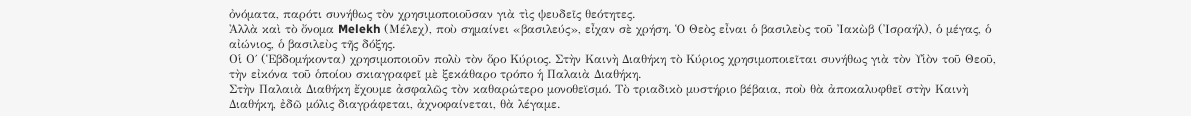ὀνόματα, παρότι συνήθως τὸν χρησιμοποιοῦσαν γιὰ τὶς ψευδεῖς θεότητες.
Ἀλλὰ καὶ τὸ ὄνομα Melekh (Μέλεχ), ποὺ σημαίνει «βασιλεύς», εἶχαν σὲ χρήση. Ὁ Θεὸς εἶναι ὁ βασιλεὺς τοῦ Ἰακὼβ (Ἰσραήλ), ὁ μέγας, ὁ αἰώνιος, ὁ βασιλεὺς τῆς δόξης.
Οἱ Ο΄ (Ἑβδομήκοντα) χρησιμοποιοῦν πολὺ τὸν ὅρο Κύριος. Στὴν Καινὴ Διαθήκη τὸ Κύριος χρησιμοποιεῖται συνήθως γιὰ τὸν Υἱὸν τοῦ Θεοῦ, τὴν εἰκόνα τοῦ ὁποίου σκιαγραφεῖ μὲ ξεκάθαρο τρόπο ἡ Παλαιὰ Διαθήκη.
Στὴν Παλαιὰ Διαθήκη ἔχουμε ἀσφαλῶς τὸν καθαρώτερο μονοθεϊσμό. Τὸ τριαδικὸ μυστήριο βέβαια, ποὺ θὰ ἀποκαλυφθεῖ στὴν Καινὴ Διαθήκη, ἐδῶ μόλις διαγράφεται, ἀχνοφαίνεται, θὰ λέγαμε.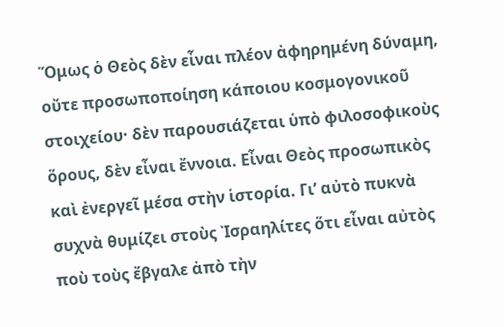Ὅμως ὁ Θεὸς δὲν εἶναι πλέον ἀφηρημένη δύναμη, οὔτε προσωποποίηση κάποιου κοσμογονικοῦ στοιχείου· δὲν παρουσιάζεται ὑπὸ φιλοσοφικοὺς ὅρους, δὲν εἶναι ἔννοια. Εἶναι Θεὸς προσωπικὸς καὶ ἐνεργεῖ μέσα στὴν ἱστορία. Γι’ αὐτὸ πυκνὰ συχνὰ θυμίζει στοὺς Ἰσραηλίτες ὅτι εἶναι αὐτὸς ποὺ τοὺς ἔβγαλε ἀπὸ τὴν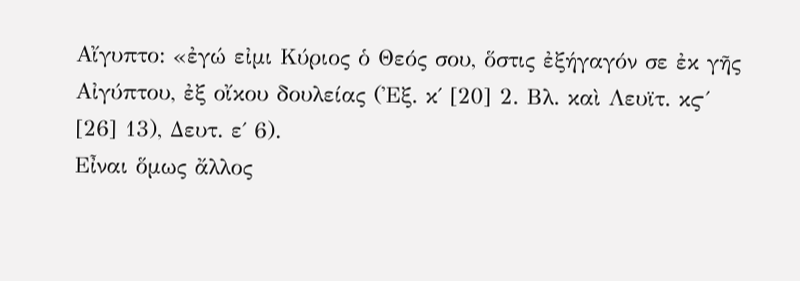Αἴγυπτο: «ἐγώ εἰμι Κύριος ὁ Θεός σου, ὅστις ἐξήγαγόν σε ἐκ γῆς Αἰγύπτου, ἐξ οἴκου δουλείας (Ἐξ. κ΄ [20] 2. Βλ. καὶ Λευϊτ. κϛ΄ [26] 13), Δευτ. ε΄ 6).
Εἶναι ὅμως ἄλλος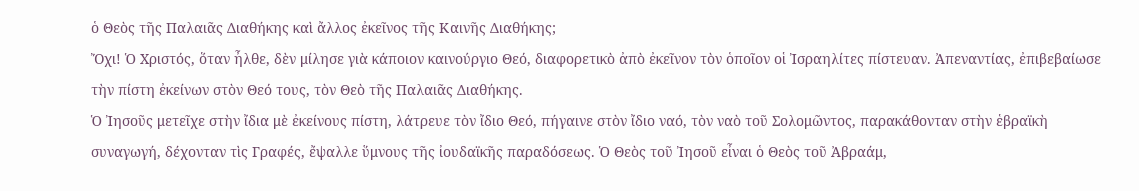ὁ Θεὸς τῆς Παλαιᾶς Διαθήκης καὶ ἄλλος ἐκεῖνος τῆς Καινῆς Διαθήκης;
Ὄχι! Ὁ Χριστός, ὅταν ἦλθε, δὲν μίλησε γιὰ κάποιον καινούργιο Θεό, διαφορετικὸ ἀπὸ ἐκεῖνον τὸν ὁποῖον οἱ Ἰσραηλίτες πίστευαν. Ἀπεναντίας, ἐπιβεβαίωσε τὴν πίστη ἐκείνων στὸν Θεό τους, τὸν Θεὸ τῆς Παλαιᾶς Διαθήκης.
Ὁ Ἰησοῦς μετεῖχε στὴν ἴδια μὲ ἐκείνους πίστη, λάτρευε τὸν ἴδιο Θεό, πήγαινε στὸν ἴδιο ναό, τὸν ναὸ τοῦ Σολομῶντος, παρακάθονταν στὴν ἑβραϊκὴ συναγωγή, δέχονταν τὶς Γραφές, ἔψαλλε ὕμνους τῆς ἰουδαϊκῆς παραδόσεως. Ὁ Θεὸς τοῦ Ἰησοῦ εἶναι ὁ Θεὸς τοῦ Ἀβραάμ,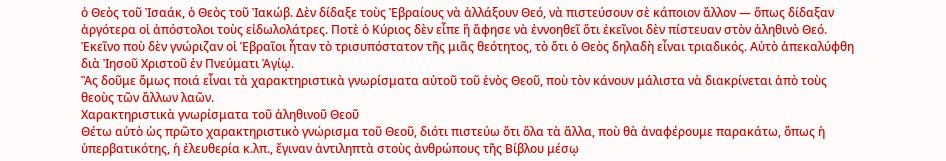ὁ Θεὸς τοῦ Ἰσαάκ, ὁ Θεὸς τοῦ Ἰακώβ. Δὲν δίδαξε τοὺς Ἑβραίους νὰ ἀλλάξουν Θεό, νὰ πιστεύσουν σὲ κάποιον ἄλλον — ὅπως δίδαξαν ἀργότερα οἱ ἀπόστολοι τοὺς εἰδωλολάτρες. Ποτὲ ὁ Κύριος δὲν εἶπε ἢ ἄφησε νὰ ἐννοηθεῖ ὅτι ἐκεῖνοι δὲν πίστευαν στὸν ἀληθινὸ Θεό.
Ἐκεῖνο ποὺ δὲν γνώριζαν οἱ Ἑβραῖοι ἦταν τὸ τρισυπόστατον τῆς μιᾶς θεότητος, τὸ ὅτι ὁ Θεὸς δηλαδὴ εἶναι τριαδικός. Αὐτὸ ἀπεκαλύφθη διὰ Ἰησοῦ Χριστοῦ ἐν Πνεύματι Ἁγίῳ.
Ἂς δοῦμε ὅμως ποιά εἶναι τὰ χαρακτηριστικὰ γνωρίσματα αὐτοῦ τοῦ ἑνὸς Θεοῦ, ποὺ τὸν κάνουν μάλιστα νὰ διακρίνεται ἀπὸ τοὺς θεοὺς τῶν ἄλλων λαῶν.
Χαρακτηριστικὰ γνωρίσματα τοῦ ἀληθινοῦ Θεοῦ
Θέτω αὐτὸ ὡς πρῶτο χαρακτηριστικὸ γνώρισμα τοῦ Θεοῦ, διότι πιστεύω ὅτι ὅλα τὰ ἄλλα, ποὺ θὰ ἀναφέρουμε παρακάτω, ὅπως ἡ ὑπερβατικότης, ἡ ἐλευθερία κ.λπ., ἔγιναν ἀντιληπτὰ στοὺς ἀνθρώπους τῆς Βίβλου μέσῳ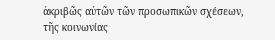ἀκριβῶς αὐτῶν τῶν προσωπικῶν σχέσεων, τῆς κοινωνίας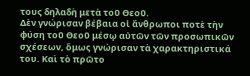τους δηλαδὴ μετὰ τοῦ Θεοῦ.
Δὲν γνώρισαν βέβαια οἱ ἄνθρωποι ποτὲ τὴν φύση τοῦ Θεοῦ μέσῳ αὐτῶν τῶν προσωπικῶν σχέσεων, ὅμως γνώρισαν τὰ χαρακτηριστικά του. Καὶ τὸ πρῶτο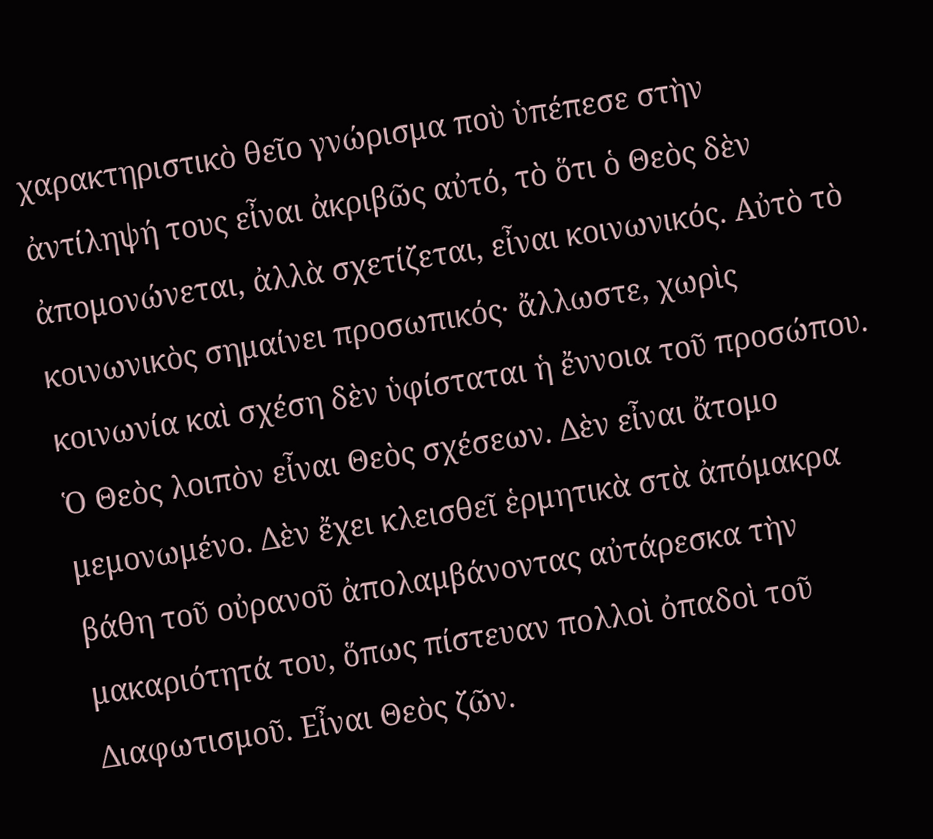χαρακτηριστικὸ θεῖο γνώρισμα ποὺ ὑπέπεσε στὴν ἀντίληψή τους εἶναι ἀκριβῶς αὐτό, τὸ ὅτι ὁ Θεὸς δὲν ἀπομονώνεται, ἀλλὰ σχετίζεται, εἶναι κοινωνικός. Αὐτὸ τὸ κοινωνικὸς σημαίνει προσωπικός· ἄλλωστε, χωρὶς κοινωνία καὶ σχέση δὲν ὑφίσταται ἡ ἔννοια τοῦ προσώπου.
Ὁ Θεὸς λοιπὸν εἶναι Θεὸς σχέσεων. Δὲν εἶναι ἄτομο μεμονωμένο. Δὲν ἔχει κλεισθεῖ ἑρμητικὰ στὰ ἀπόμακρα βάθη τοῦ οὐρανοῦ ἀπολαμβάνοντας αὐτάρεσκα τὴν μακαριότητά του, ὅπως πίστευαν πολλοὶ ὀπαδοὶ τοῦ Διαφωτισμοῦ. Εἶναι Θεὸς ζῶν.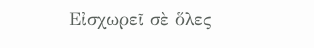Εἰσχωρεῖ σὲ ὅλες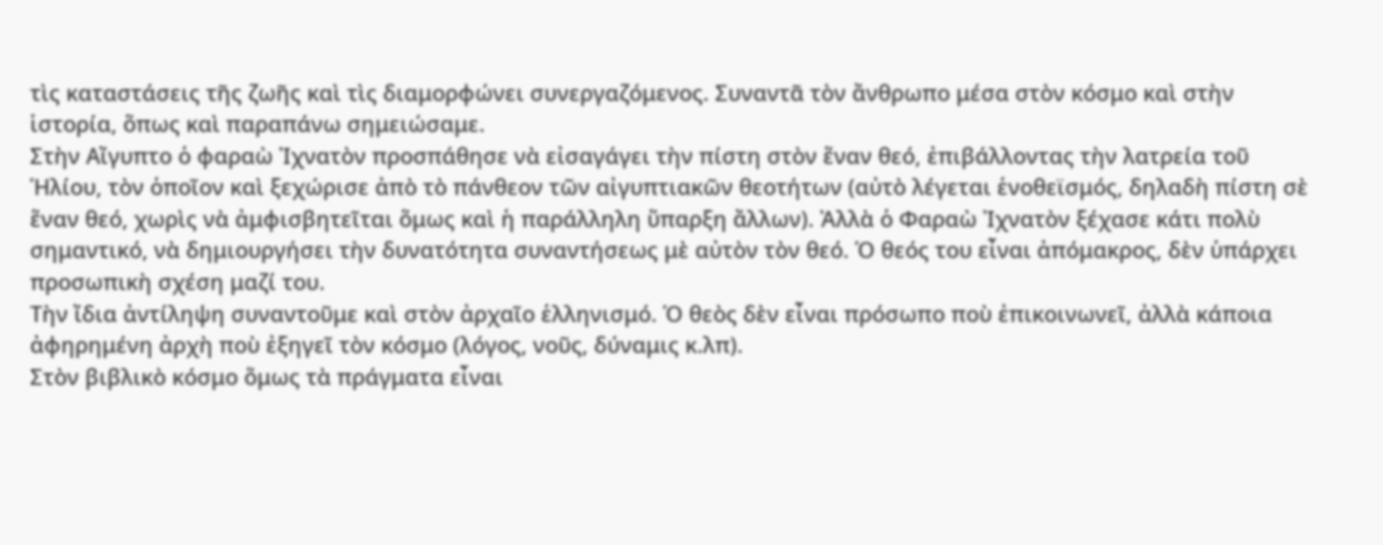τὶς καταστάσεις τῆς ζωῆς καὶ τὶς διαμορφώνει συνεργαζόμενος. Συναντᾶ τὸν ἄνθρωπο μέσα στὸν κόσμο καὶ στὴν ἱστορία, ὅπως καὶ παραπάνω σημειώσαμε.
Στὴν Αἴγυπτο ὁ φαραὼ Ἰχνατὸν προσπάθησε νὰ εἰσαγάγει τὴν πίστη στὸν ἕναν θεό, ἐπιβάλλοντας τὴν λατρεία τοῦ Ἡλίου, τὸν ὁποῖον καὶ ξεχώρισε ἀπὸ τὸ πάνθεον τῶν αἰγυπτιακῶν θεοτήτων (αὐτὸ λέγεται ἑνοθεϊσμός, δηλαδὴ πίστη σὲ ἕναν θεό, χωρὶς νὰ ἀμφισβητεῖται ὅμως καὶ ἡ παράλληλη ὕπαρξη ἄλλων). Ἀλλὰ ὁ Φαραὼ Ἰχνατὸν ξέχασε κάτι πολὺ σημαντικό, νὰ δημιουργήσει τὴν δυνατότητα συναντήσεως μὲ αὐτὸν τὸν θεό. Ὁ θεός του εἶναι ἀπόμακρος, δὲν ὑπάρχει προσωπικὴ σχέση μαζί του.
Τὴν ἴδια ἀντίληψη συναντοῦμε καὶ στὸν ἀρχαῖο ἑλληνισμό. Ὁ θεὸς δὲν εἶναι πρόσωπο ποὺ ἐπικοινωνεῖ, ἀλλὰ κάποια ἀφηρημένη ἀρχὴ ποὺ ἐξηγεῖ τὸν κόσμο (λόγος, νοῦς, δύναμις κ.λπ).
Στὸν βιβλικὸ κόσμο ὅμως τὰ πράγματα εἶναι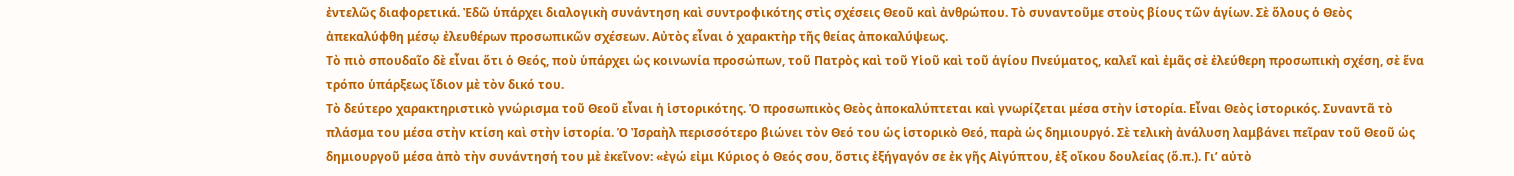ἐντελῶς διαφορετικά. Ἐδῶ ὑπάρχει διαλογικὴ συνάντηση καὶ συντροφικότης στὶς σχέσεις Θεοῦ καὶ ἀνθρώπου. Τὸ συναντοῦμε στοὺς βίους τῶν ἁγίων. Σὲ ὅλους ὁ Θεὸς ἀπεκαλύφθη μέσῳ ἐλευθέρων προσωπικῶν σχέσεων. Αὐτὸς εἶναι ὁ χαρακτὴρ τῆς θείας ἀποκαλύψεως.
Τὸ πιὸ σπουδαῖο δὲ εἶναι ὅτι ὁ Θεός, ποὺ ὑπάρχει ὡς κοινωνία προσώπων, τοῦ Πατρὸς καὶ τοῦ Υἱοῦ καὶ τοῦ ἁγίου Πνεύματος, καλεῖ καὶ ἐμᾶς σὲ ἐλεύθερη προσωπικὴ σχέση, σὲ ἕνα τρόπο ὑπάρξεως ἴδιον μὲ τὸν δικό του.
Τὸ δεύτερο χαρακτηριστικὸ γνώρισμα τοῦ Θεοῦ εἶναι ἡ ἱστορικότης. Ὁ προσωπικὸς Θεὸς ἀποκαλύπτεται καὶ γνωρίζεται μέσα στὴν ἱστορία. Εἶναι Θεὸς ἱστορικός. Συναντᾶ τὸ πλάσμα του μέσα στὴν κτίση καὶ στὴν ἱστορία. Ὁ Ἰσραὴλ περισσότερο βιώνει τὸν Θεό του ὡς ἱστορικὸ Θεό, παρὰ ὡς δημιουργό. Σὲ τελικὴ ἀνάλυση λαμβάνει πεῖραν τοῦ Θεοῦ ὡς δημιουργοῦ μέσα ἀπὸ τὴν συνάντησή του μὲ ἐκεῖνον: «ἐγώ εἰμι Κύριος ὁ Θεός σου, ὅστις ἐξήγαγόν σε ἐκ γῆς Αἰγύπτου, ἐξ οἴκου δουλείας (ὅ.π.). Γι’ αὐτὸ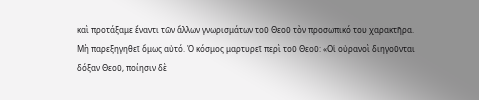καὶ προτάξαμε ἔναντι τῶν ἄλλων γνωρισμάτων τοῦ Θεοῦ τὸν προσωπικό του χαρακτῆρα.
Μὴ παρεξηγηθεῖ ὅμως αὐτό. Ὁ κόσμος μαρτυρεῖ περὶ τοῦ Θεοῦ: «Οἱ οὐρανοὶ διηγοῦνται δόξαν Θεοῦ, ποίησιν δὲ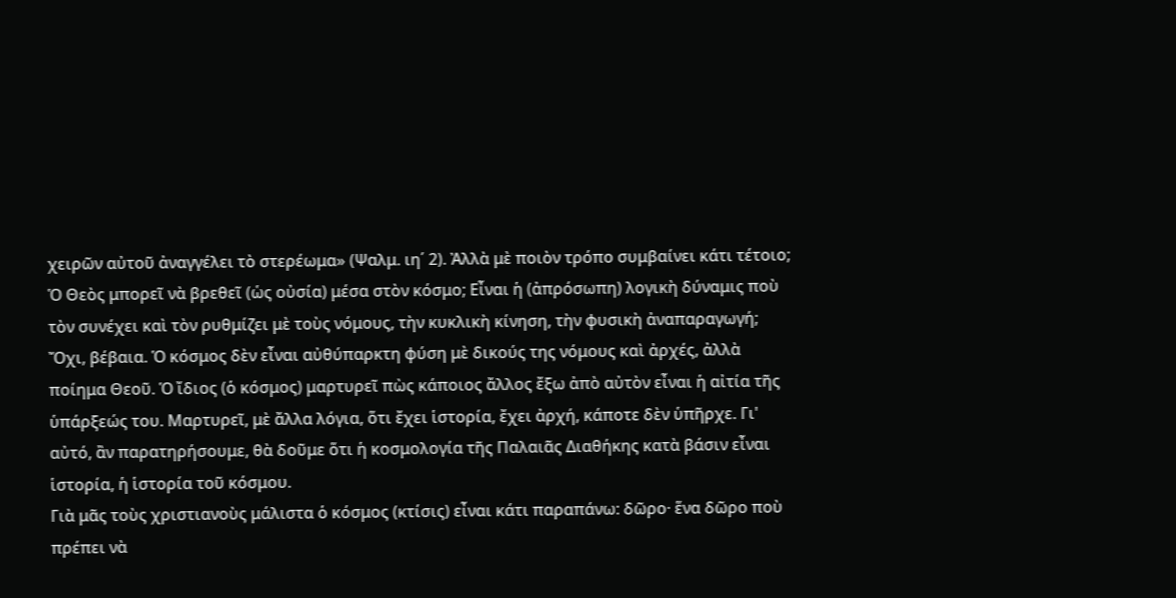χειρῶν αὐτοῦ ἀναγγέλει τὸ στερέωμα» (Ψαλμ. ιη΄ 2). Ἀλλὰ μὲ ποιὸν τρόπο συμβαίνει κάτι τέτοιο; Ὁ Θεὸς μπορεῖ νὰ βρεθεῖ (ὡς οὐσία) μέσα στὸν κόσμο; Εἶναι ἡ (ἀπρόσωπη) λογικὴ δύναμις ποὺ τὸν συνέχει καὶ τὸν ρυθμίζει μὲ τοὺς νόμους, τὴν κυκλικὴ κίνηση, τὴν φυσικὴ ἀναπαραγωγή; Ὄχι, βέβαια. Ὁ κόσμος δὲν εἶναι αὐθύπαρκτη φύση μὲ δικούς της νόμους καὶ ἀρχές, ἀλλὰ ποίημα Θεοῦ. Ὁ ἴδιος (ὁ κόσμος) μαρτυρεῖ πὼς κάποιος ἄλλος ἔξω ἀπὸ αὐτὸν εἶναι ἡ αἰτία τῆς ὑπάρξεώς του. Μαρτυρεῖ, μὲ ἄλλα λόγια, ὅτι ἔχει ἱστορία, ἔχει ἀρχή, κάποτε δὲν ὑπῆρχε. Γι' αὐτό, ἂν παρατηρήσουμε, θὰ δοῦμε ὅτι ἡ κοσμολογία τῆς Παλαιᾶς Διαθήκης κατὰ βάσιν εἶναι ἱστορία, ἡ ἱστορία τοῦ κόσμου.
Γιὰ μᾶς τοὺς χριστιανοὺς μάλιστα ὁ κόσμος (κτίσις) εἶναι κάτι παραπάνω: δῶρο· ἕνα δῶρο ποὺ πρέπει νὰ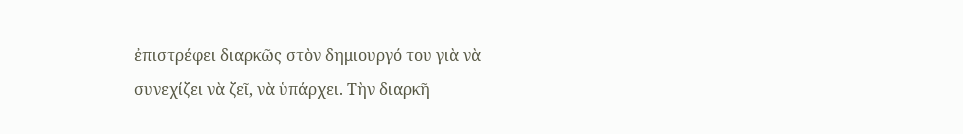ἐπιστρέφει διαρκῶς στὸν δημιουργό του γιὰ νὰ συνεχίζει νὰ ζεῖ, νὰ ὑπάρχει. Τὴν διαρκῆ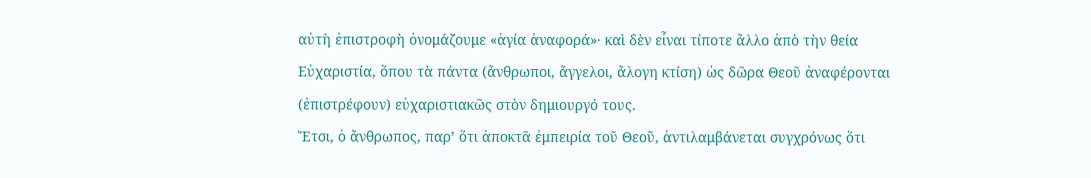αὐτὴ ἐπιστροφὴ ὀνομάζουμε «ἁγία ἀναφορά»· καὶ δὲν εἶναι τίποτε ἄλλο ἀπὸ τὴν θεία Εὐχαριστία, ὅπου τὰ πάντα (ἄνθρωποι, ἄγγελοι, ἄλογη κτίση) ὡς δῶρα Θεοῦ ἀναφέρονται (ἐπιστρέφουν) εὐχαριστιακῶς στὸν δημιουργό τους.
Ἔτσι, ὁ ἄνθρωπος, παρ’ ὅτι ἀποκτᾶ ἐμπειρία τοῦ Θεοῦ, ἀντιλαμβάνεται συγχρόνως ὅτι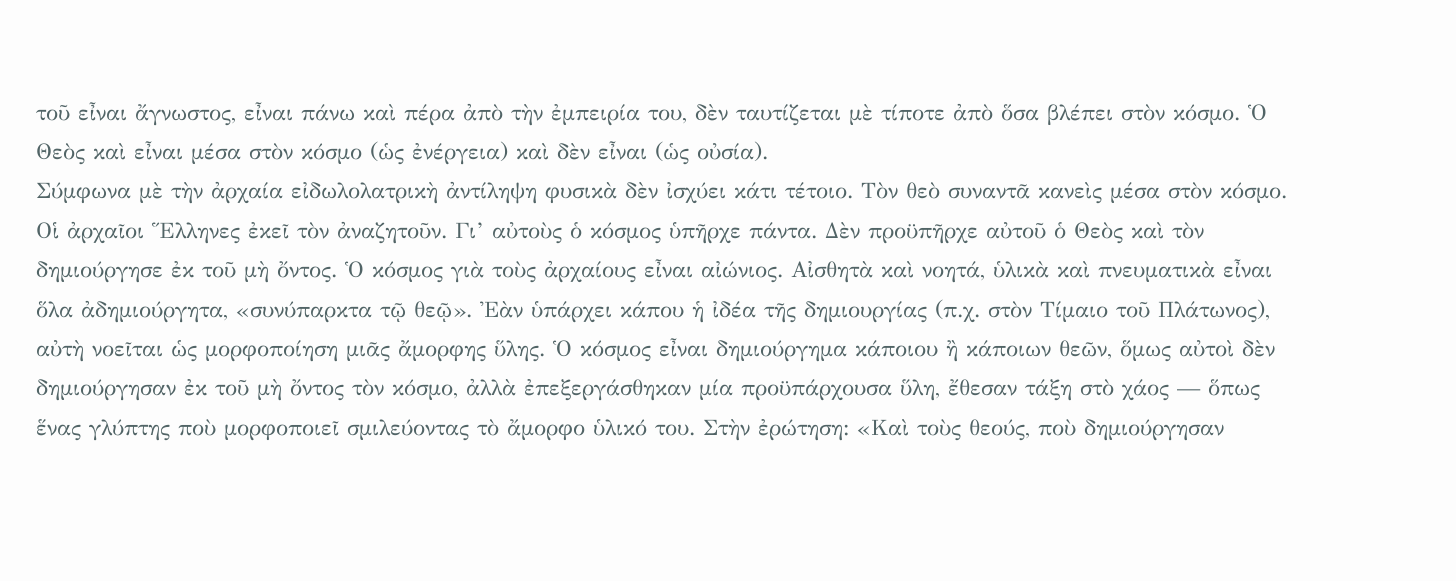τοῦ εἶναι ἄγνωστος, εἶναι πάνω καὶ πέρα ἀπὸ τὴν ἐμπειρία του, δὲν ταυτίζεται μὲ τίποτε ἀπὸ ὅσα βλέπει στὸν κόσμο. Ὁ Θεὸς καὶ εἶναι μέσα στὸν κόσμο (ὡς ἐνέργεια) καὶ δὲν εἶναι (ὡς οὐσία).
Σύμφωνα μὲ τὴν ἀρχαία εἰδωλολατρικὴ ἀντίληψη φυσικὰ δὲν ἰσχύει κάτι τέτοιο. Τὸν θεὸ συναντᾶ κανεὶς μέσα στὸν κόσμο. Οἱ ἀρχαῖοι Ἕλληνες ἐκεῖ τὸν ἀναζητοῦν. Γι’ αὐτοὺς ὁ κόσμος ὑπῆρχε πάντα. Δὲν προϋπῆρχε αὐτοῦ ὁ Θεὸς καὶ τὸν δημιούργησε ἐκ τοῦ μὴ ὄντος. Ὁ κόσμος γιὰ τοὺς ἀρχαίους εἶναι αἰώνιος. Αἰσθητὰ καὶ νοητά, ὑλικὰ καὶ πνευματικὰ εἶναι ὅλα ἀδημιούργητα, «συνύπαρκτα τῷ θεῷ». Ἐὰν ὑπάρχει κάπου ἡ ἰδέα τῆς δημιουργίας (π.χ. στὸν Τίμαιο τοῦ Πλάτωνος), αὐτὴ νοεῖται ὡς μορφοποίηση μιᾶς ἄμορφης ὕλης. Ὁ κόσμος εἶναι δημιούργημα κάποιου ἢ κάποιων θεῶν, ὅμως αὐτοὶ δὲν δημιούργησαν ἐκ τοῦ μὴ ὄντος τὸν κόσμο, ἀλλὰ ἐπεξεργάσθηκαν μία προϋπάρχουσα ὕλη, ἔθεσαν τάξη στὸ χάος — ὅπως ἕνας γλύπτης ποὺ μορφοποιεῖ σμιλεύοντας τὸ ἄμορφο ὑλικό του. Στὴν ἐρώτηση: «Καὶ τοὺς θεούς, ποὺ δημιούργησαν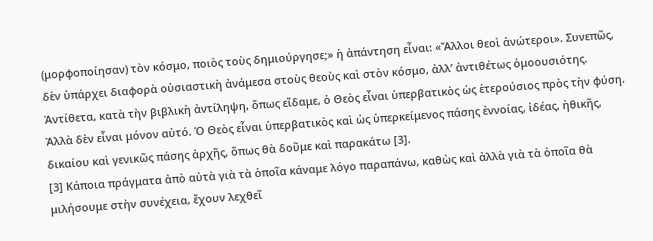(μορφοποίησαν) τὸν κόσμο, ποιὸς τοὺς δημιούργησε;» ἡ ἀπάντηση εἶναι: «Ἄλλοι θεοὶ ἀνώτεροι». Συνεπῶς, δὲν ὑπάρχει διαφορὰ οὐσιαστικὴ ἀνάμεσα στοὺς θεοὺς καὶ στὸν κόσμο, ἀλλ’ ἀντιθέτως ὁμοουσιότης.
Ἀντίθετα, κατὰ τὴν βιβλικὴ ἀντίληψη, ὅπως εἴδαμε, ὁ Θεὸς εἶναι ὑπερβατικὸς ὡς ἑτερούσιος πρὸς τὴν φύση. Ἀλλὰ δὲν εἶναι μόνον αὐτό. Ὁ Θεὸς εἶναι ὑπερβατικὸς καὶ ὡς ὑπερκείμενος πάσης ἐννοίας, ἰδέας, ἠθικῆς, δικαίου καὶ γενικῶς πάσης ἀρχῆς, ὅπως θὰ δοῦμε καὶ παρακάτω [3].
[3] Κάποια πράγματα ἀπὸ αὐτὰ γιὰ τὰ ὁποῖα κάναμε λόγο παραπάνω, καθὼς καὶ ἀλλὰ γιὰ τὰ ὁποῖα θὰ μιλήσουμε στὴν συνέχεια, ἔχουν λεχθεῖ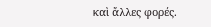καὶ ἄλλες φορές.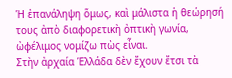Ἡ ἐπανάληψη ὅμως, καὶ μάλιστα ἡ θεώρησή τους ἀπὸ διαφορετικὴ ὀπτικὴ γωνία, ὠφέλιμος νομίζω πὼς εἶναι.
Στὴν ἀρχαία Ἑλλάδα δὲν ἔχουν ἔτσι τὰ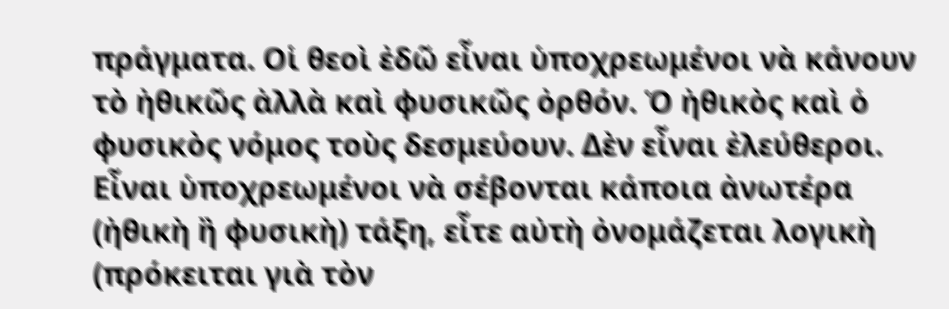πράγματα. Οἱ θεοὶ ἐδῶ εἶναι ὑποχρεωμένοι νὰ κάνουν τὸ ἠθικῶς ἀλλὰ καὶ φυσικῶς ὀρθόν. Ὁ ἠθικὸς καὶ ὁ φυσικὸς νόμος τοὺς δεσμεύουν. Δὲν εἶναι ἐλεύθεροι. Εἶναι ὑποχρεωμένοι νὰ σέβονται κάποια ἀνωτέρα (ἠθικὴ ἢ φυσικὴ) τάξη, εἶτε αὐτὴ ὀνομάζεται λογικὴ (πρόκειται γιὰ τὸν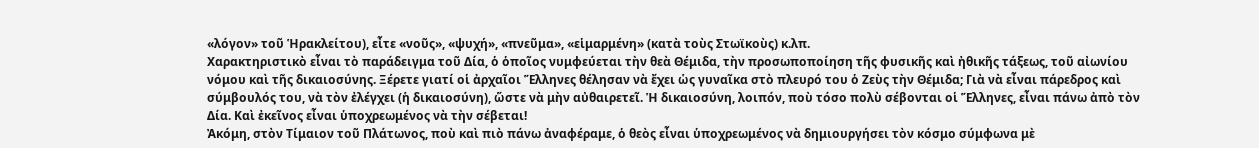«λόγον» τοῦ Ἡρακλείτου), εἶτε «νοῦς», «ψυχή», «πνεῦμα», «εἱμαρμένη» (κατὰ τοὺς Στωϊκοὺς) κ.λπ.
Χαρακτηριστικὸ εἶναι τὸ παράδειγμα τοῦ Δία, ὁ ὁποῖος νυμφεύεται τὴν θεὰ Θέμιδα, τὴν προσωποποίηση τῆς φυσικῆς καὶ ἠθικῆς τάξεως, τοῦ αἰωνίου νόμου καὶ τῆς δικαιοσύνης. Ξέρετε γιατί οἱ ἀρχαῖοι Ἕλληνες θέλησαν νὰ ἔχει ὡς γυναῖκα στὸ πλευρό του ὁ Ζεὺς τὴν Θέμιδα; Γιὰ νὰ εἶναι πάρεδρος καὶ σύμβουλός του, νὰ τὸν ἐλέγχει (ἡ δικαιοσύνη), ὥστε νὰ μὴν αὐθαιρετεῖ. Ἡ δικαιοσύνη, λοιπόν, ποὺ τόσο πολὺ σέβονται οἱ Ἕλληνες, εἶναι πάνω ἀπὸ τὸν Δία. Καὶ ἐκεῖνος εἶναι ὑποχρεωμένος νὰ τὴν σέβεται!
Ἀκόμη, στὸν Τίμαιον τοῦ Πλάτωνος, ποὺ καὶ πιὸ πάνω ἀναφέραμε, ὁ θεὸς εἶναι ὑποχρεωμένος νὰ δημιουργήσει τὸν κόσμο σύμφωνα μὲ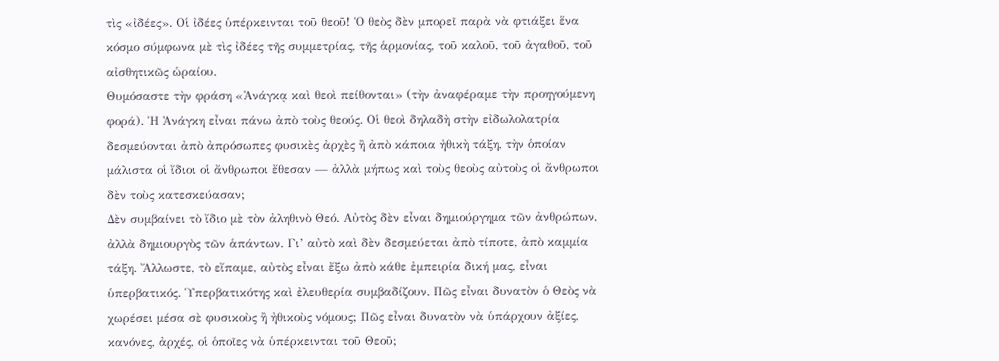τὶς «ἰδέες». Οἱ ἰδέες ὑπέρκεινται τοῦ θεοῦ! Ὁ θεὸς δὲν μπορεῖ παρὰ νὰ φτιάξει ἕνα κόσμο σύμφωνα μὲ τὶς ἰδέες τῆς συμμετρίας, τῆς ἁρμονίας, τοῦ καλοῦ, τοῦ ἀγαθοῦ, τοῦ αἰσθητικῶς ὡραίου.
Θυμόσαστε τὴν φράση «Ἀνάγκᾳ καὶ θεοὶ πείθονται» (τὴν ἀναφέραμε τὴν προηγούμενη φορά). Ἡ Ἀνάγκη εἶναι πάνω ἀπὸ τοὺς θεούς. Οἱ θεοὶ δηλαδὴ στὴν εἰδωλολατρία δεσμεύονται ἀπὸ ἀπρόσωπες φυσικὲς ἀρχὲς ἢ ἀπὸ κάποια ἠθικὴ τάξη, τὴν ὁποίαν μάλιστα οἱ ἴδιοι οἱ ἄνθρωποι ἔθεσαν — ἀλλὰ μήπως καὶ τοὺς θεοὺς αὐτοὺς οἱ ἄνθρωποι δὲν τοὺς κατεσκεύασαν;
Δὲν συμβαίνει τὸ ἴδιο μὲ τὸν ἀληθινὸ Θεό. Αὐτὸς δὲν εἶναι δημιούργημα τῶν ἀνθρώπων, ἀλλὰ δημιουργὸς τῶν ἁπάντων. Γι’ αὐτὸ καὶ δὲν δεσμεύεται ἀπὸ τίποτε, ἀπὸ καμμία τάξη. Ἄλλωστε, τὸ εἴπαμε, αὐτὸς εἶναι ἔξω ἀπὸ κάθε ἐμπειρία δική μας, εἶναι ὑπερβατικός. Ὑπερβατικότης καὶ ἐλευθερία συμβαδίζουν. Πῶς εἶναι δυνατὸν ὁ Θεὸς νὰ χωρέσει μέσα σὲ φυσικοὺς ἢ ἠθικοὺς νόμους; Πῶς εἶναι δυνατὸν νὰ ὑπάρχουν ἀξίες, κανόνες, ἀρχές, οἱ ὁποῖες νὰ ὑπέρκεινται τοῦ Θεοῦ;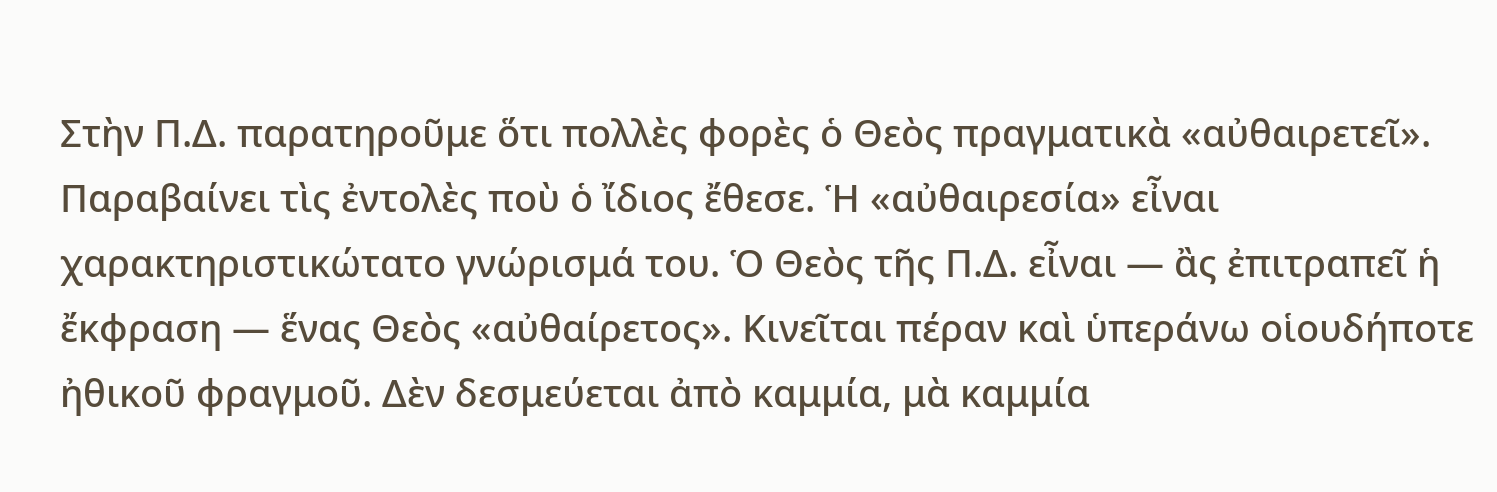Στὴν Π.Δ. παρατηροῦμε ὅτι πολλὲς φορὲς ὁ Θεὸς πραγματικὰ «αὐθαιρετεῖ». Παραβαίνει τὶς ἐντολὲς ποὺ ὁ ἴδιος ἔθεσε. Ἡ «αὐθαιρεσία» εἶναι χαρακτηριστικώτατο γνώρισμά του. Ὁ Θεὸς τῆς Π.Δ. εἶναι — ἂς ἐπιτραπεῖ ἡ ἔκφραση — ἕνας Θεὸς «αὐθαίρετος». Κινεῖται πέραν καὶ ὑπεράνω οἱουδήποτε ἠθικοῦ φραγμοῦ. Δὲν δεσμεύεται ἀπὸ καμμία, μὰ καμμία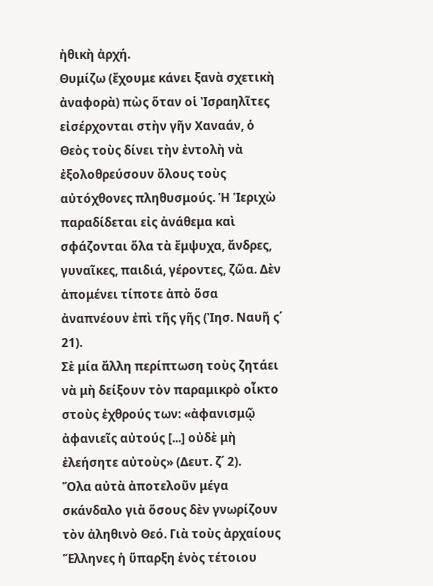ἠθικὴ ἀρχή.
Θυμίζω (ἔχουμε κάνει ξανὰ σχετικὴ ἀναφορὰ) πὼς ὅταν οἱ Ἰσραηλῖτες εἰσέρχονται στὴν γῆν Χαναάν, ὁ Θεὸς τοὺς δίνει τὴν ἐντολὴ νὰ ἐξολοθρεύσουν ὅλους τοὺς αὐτόχθονες πληθυσμούς. Ἡ Ἱεριχὼ παραδίδεται εἰς ἀνάθεμα καὶ σφάζονται ὅλα τὰ ἔμψυχα, ἄνδρες, γυναῖκες, παιδιά, γέροντες, ζῶα. Δὲν ἀπομένει τίποτε ἀπὸ ὅσα ἀναπνέουν ἐπὶ τῆς γῆς (Ἰησ. Ναυῆ ς΄ 21).
Σὲ μία ἄλλη περίπτωση τοὺς ζητάει νὰ μὴ δείξουν τὸν παραμικρὸ οἶκτο στοὺς ἐχθρούς των: «ἀφανισμῷ ἀφανιεῖς αὐτούς [...] οὐδὲ μὴ ἐλεήσητε αὐτοὺς» (Δευτ. ζ΄ 2).
Ὅλα αὐτὰ ἀποτελοῦν μέγα σκάνδαλο γιὰ ὅσους δὲν γνωρίζουν τὸν ἀληθινὸ Θεό. Γιὰ τοὺς ἀρχαίους Ἕλληνες ἡ ὕπαρξη ἑνὸς τέτοιου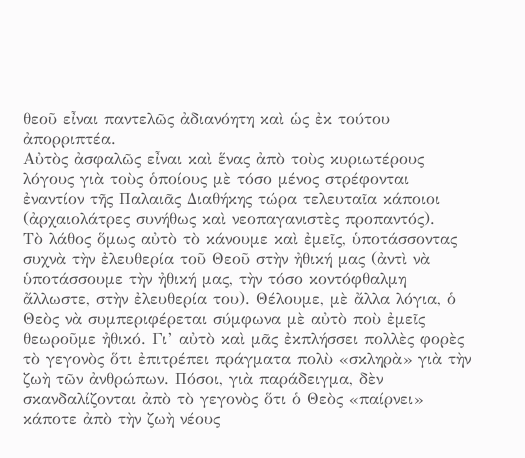θεοῦ εἶναι παντελῶς ἀδιανόητη καὶ ὡς ἐκ τούτου ἀπορριπτέα.
Αὐτὸς ἀσφαλῶς εἶναι καὶ ἕνας ἀπὸ τοὺς κυριωτέρους λόγους γιὰ τοὺς ὁποίους μὲ τόσο μένος στρέφονται ἐναντίον τῆς Παλαιᾶς Διαθήκης τώρα τελευταῖα κάποιοι (ἀρχαιολάτρες συνήθως καὶ νεοπαγανιστὲς προπαντός).
Τὸ λάθος ὅμως αὐτὸ τὸ κάνουμε καὶ ἐμεῖς, ὑποτάσσοντας συχνὰ τὴν ἐλευθερία τοῦ Θεοῦ στὴν ἠθική μας (ἀντὶ νὰ ὑποτάσσουμε τὴν ἠθική μας, τὴν τόσο κοντόφθαλμη ἄλλωστε, στὴν ἐλευθερία του). Θέλουμε, μὲ ἄλλα λόγια, ὁ Θεὸς νὰ συμπεριφέρεται σύμφωνα μὲ αὐτὸ ποὺ ἐμεῖς θεωροῦμε ἠθικό. Γι’ αὐτὸ καὶ μᾶς ἐκπλήσσει πολλὲς φορὲς τὸ γεγονὸς ὅτι ἐπιτρέπει πράγματα πολὺ «σκληρὰ» γιὰ τὴν ζωὴ τῶν ἀνθρώπων. Πόσοι, γιὰ παράδειγμα, δὲν σκανδαλίζονται ἀπὸ τὸ γεγονὸς ὅτι ὁ Θεὸς «παίρνει» κάποτε ἀπὸ τὴν ζωὴ νέους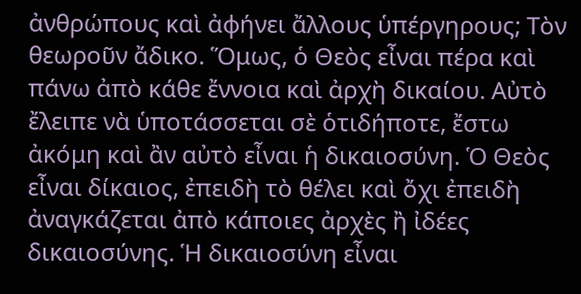ἀνθρώπους καὶ ἀφήνει ἄλλους ὑπέργηρους; Τὸν θεωροῦν ἄδικο. Ὅμως, ὁ Θεὸς εἶναι πέρα καὶ πάνω ἀπὸ κάθε ἔννοια καὶ ἀρχὴ δικαίου. Αὐτὸ ἔλειπε νὰ ὑποτάσσεται σὲ ὁτιδήποτε, ἔστω ἀκόμη καὶ ἂν αὐτὸ εἶναι ἡ δικαιοσύνη. Ὁ Θεὸς εἶναι δίκαιος, ἐπειδὴ τὸ θέλει καὶ ὄχι ἐπειδὴ ἀναγκάζεται ἀπὸ κάποιες ἀρχὲς ἢ ἰδέες δικαιοσύνης. Ἡ δικαιοσύνη εἶναι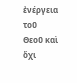ἐνέργεια τοῦ Θεοῦ καὶ ὄχι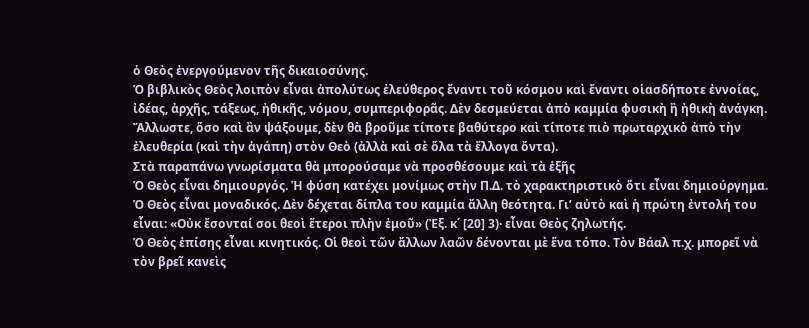ὁ Θεὸς ἐνεργούμενον τῆς δικαιοσύνης.
Ὁ βιβλικὸς Θεὸς λοιπὸν εἶναι ἀπολύτως ἐλεύθερος ἔναντι τοῦ κόσμου καὶ ἔναντι οἱασδήποτε ἐννοίας, ἰδέας, ἀρχῆς, τάξεως, ἠθικῆς, νόμου, συμπεριφορᾶς. Δὲν δεσμεύεται ἀπὸ καμμία φυσικὴ ἢ ἠθικὴ ἀνάγκη.
Ἄλλωστε, ὅσο καὶ ἂν ψάξουμε, δὲν θὰ βροῦμε τίποτε βαθύτερο καὶ τίποτε πιὸ πρωταρχικὸ ἀπὸ τὴν ἐλευθερία (καὶ τὴν ἀγάπη) στὸν Θεὸ (ἀλλὰ καὶ σὲ ὅλα τὰ ἔλλογα ὄντα).
Στὰ παραπάνω γνωρίσματα θὰ μπορούσαμε νὰ προσθέσουμε καὶ τὰ ἑξῆς
Ὁ Θεὸς εἶναι δημιουργός. Ἡ φύση κατέχει μονίμως στὴν Π.Δ. τὸ χαρακτηριστικὸ ὅτι εἶναι δημιούργημα.
Ὁ Θεὸς εἶναι μοναδικός. Δὲν δέχεται δίπλα του καμμία ἄλλη θεότητα. Γι’ αὐτὸ καὶ ἡ πρώτη ἐντολή του εἶναι: «Οὐκ ἔσονταί σοι θεοὶ ἕτεροι πλὴν ἐμοῦ» (Ἐξ. κ΄ [20] 3)· εἶναι Θεὸς ζηλωτής.
Ὁ Θεὸς ἐπίσης εἶναι κινητικός. Οἱ θεοὶ τῶν ἄλλων λαῶν δένονται μὲ ἕνα τόπο. Τὸν Βάαλ π.χ. μπορεῖ νὰ τὸν βρεῖ κανεὶς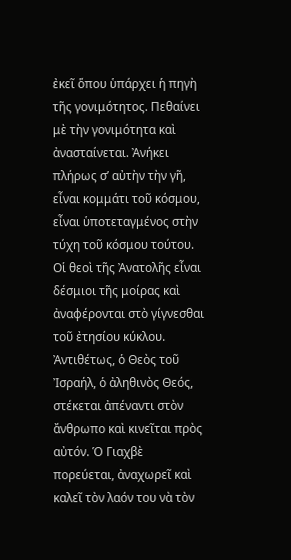ἐκεῖ ὅπου ὑπάρχει ἡ πηγὴ τῆς γονιμότητος. Πεθαίνει μὲ τὴν γονιμότητα καὶ ἀνασταίνεται. Ἀνήκει πλήρως σ’ αὐτὴν τὴν γῆ, εἶναι κομμάτι τοῦ κόσμου, εἶναι ὑποτεταγμένος στὴν τύχη τοῦ κόσμου τούτου. Οἱ θεοὶ τῆς Ἀνατολῆς εἶναι δέσμιοι τῆς μοίρας καὶ ἀναφέρονται στὸ γίγνεσθαι τοῦ ἐτησίου κύκλου. Ἀντιθέτως, ὁ Θεὸς τοῦ Ἰσραήλ, ὁ ἀληθινὸς Θεός, στέκεται ἀπέναντι στὸν ἄνθρωπο καὶ κινεῖται πρὸς αὐτόν. Ὁ Γιαχβὲ πορεύεται, ἀναχωρεῖ καὶ καλεῖ τὸν λαόν του νὰ τὸν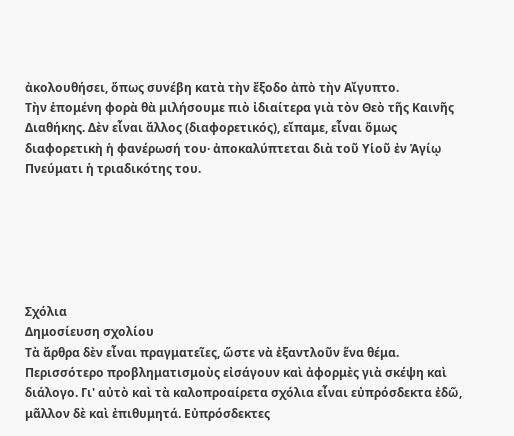ἀκολουθήσει, ὅπως συνέβη κατὰ τὴν ἔξοδο ἀπὸ τὴν Αἴγυπτο.
Τὴν ἑπομένη φορὰ θὰ μιλήσουμε πιὸ ἰδιαίτερα γιὰ τὸν Θεὸ τῆς Καινῆς Διαθήκης. Δὲν εἶναι ἄλλος (διαφορετικός), εἴπαμε, εἶναι ὅμως διαφορετικὴ ἡ φανέρωσή του· ἀποκαλύπτεται διὰ τοῦ Υἱοῦ ἐν Ἁγίῳ Πνεύματι ἡ τριαδικότης του.






Σχόλια
Δημοσίευση σχολίου
Τὰ ἄρθρα δὲν εἶναι πραγματεῖες, ὥστε νὰ ἐξαντλοῦν ἕνα θέμα. Περισσότερο προβληματισμοὺς εἰσάγουν καὶ ἀφορμὲς γιὰ σκέψη καὶ διάλογο. Γι' αὐτὸ καὶ τὰ καλοπροαίρετα σχόλια εἶναι εὐπρόσδεκτα ἐδῶ, μᾶλλον δὲ καὶ ἐπιθυμητά. Εὐπρόσδεκτες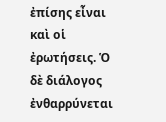ἐπίσης εἶναι καὶ οἱ ἐρωτήσεις. Ὁ δὲ διάλογος ἐνθαρρύνεται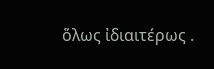ὅλως ἰδιαιτέρως .